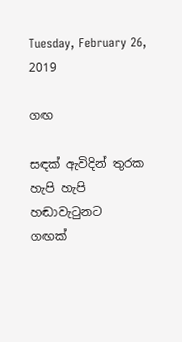Tuesday, February 26, 2019

ගඟ

සඳක් ඇවිදින් තුරක හැපි හැපි
හඬාවැටුනට
ගඟක්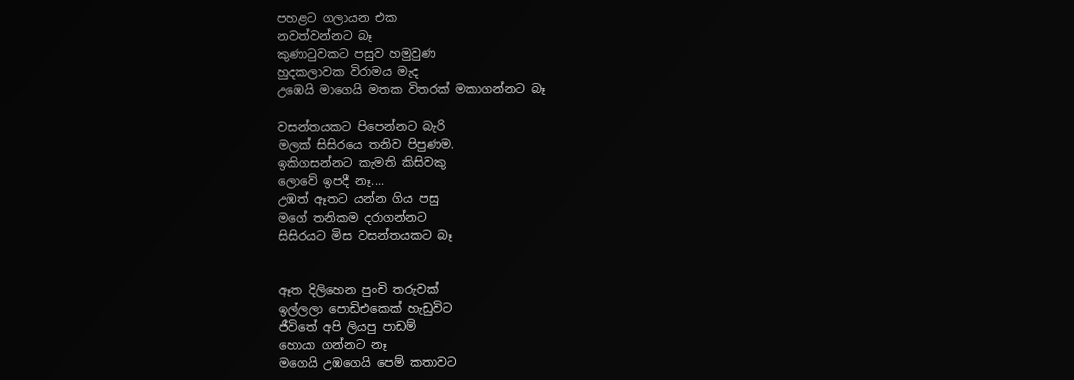පහළට ගලායන එක
නවත්වන්නට බෑ
කුණාටුවකට පසුව හමුවුණ
හුදකලාවක විරාමය මැද
උඹෙයි මාගෙයි මතක විතරක් මකාගන්නට බෑ

වසන්තයකට පිපෙන්නට බැරි
මලක් සිසිරයෙ තනිව පිපුණම.
ඉකිගසන්නට කැමති කිසිවකු
ලොවේ ඉපදී නෑ....
උඹත් ඈතට යන්න ගිය පසු
මගේ තනිකම දරාගන්නට
සිසිරයට මිස වසන්තයකට බෑ


ඈත දිලිහෙන පුංචි තරුවක්
ඉල්ලලා පොඩිඑකෙක් හැඩුවිට
ජීවිතේ අපි ලියපු පාඩම්
හොයා ගන්නට නෑ
මගෙයි උඹගෙයි පෙම් කතාවට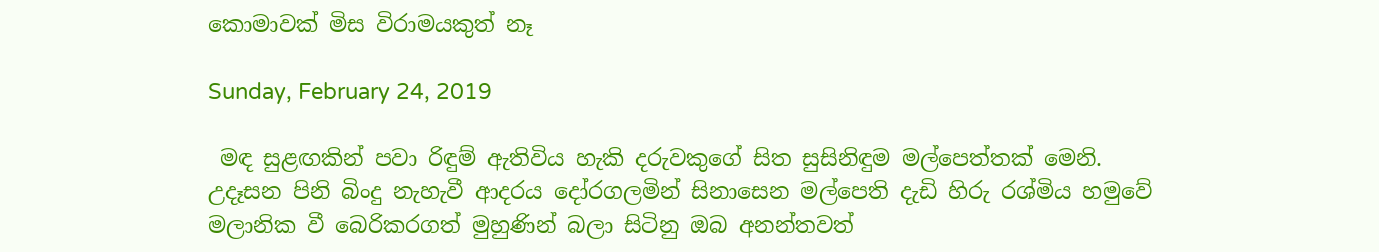කොමාවක් මිස විරාමයකුත් නෑ

Sunday, February 24, 2019

 මඳ සුළඟකින් පවා රිඳුම් ඇතිවිය හැකි දරුවකුගේ සිත සුසිනිඳුම මල්පෙත්තක් මෙනි. උදෑසන පිනි බිංදු නැහැවී ආදරය දෝරගලමින් සිනාසෙන මල්පෙති දැඩි හිරු රශ්මිය හමුවේ මලානික වී බෙරිකරගත් මුහුණින් බලා සිටිනු ඔබ අනන්තවත්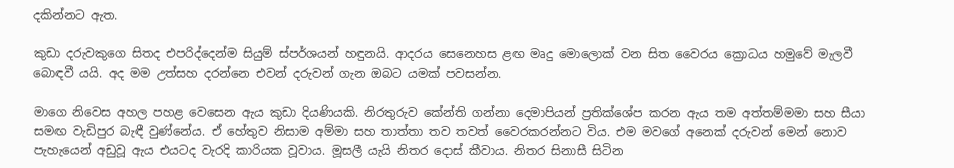දකින්නට ඇත.

කුඩා දරුවකුගෙ සිතද එපරිද්දෙන්ම සියුම් ස්පර්ශයන් හඳුනයි. ආදරය සෙනෙහස ළඟ මෘදු මොලොක් වන සිත වෛරය ක්‍රොධය හමුවේ මැලවී බොඳවී යයි. අද මම උත්සහ දරන්නෙ එවන් දරුවන් ගැන ඔබට යමක් පවසන්න.

මාගෙ නිවෙස අහල පහළ වෙසෙන ඇය කුඩා දියණියකි. නිරතුරුව කේන්ති ගන්නා දෙමාපියන් ප්‍රතික්ශේප කරන ඇය තම අත්තම්මමා සහ සීයා සමඟ වැඩිපුර බැඳී වුණ්නේය. ඒ හේතුව නිසාම අම්මා සහ තාත්තා තව තවත් වෛරකරන්නට විය. එම මවගේ අනෙක් දරුවන් මෙන් නොව පැහැයෙන් අඩුවූ ඇය එයටද වැරදි කාරියක වූවාය. මූසලී යැයි නිතර දොස් කීවාය. නිතර සිනාසී සිටින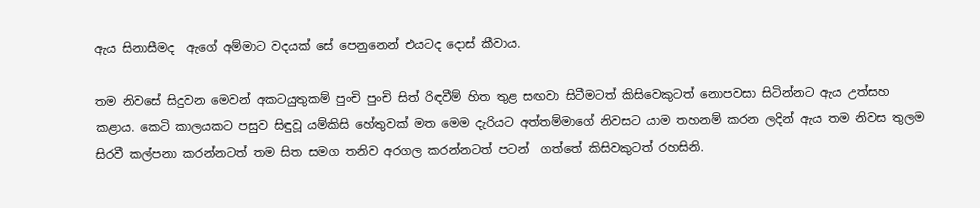ඇය සිනාසීමද  ඇගේ අම්මාට වදයක් සේ පෙනුනෙන් එයටද දොස් කීවාය.

තම නිවසේ සිදුවන මෙවන් අකටයුතුකම් පුංචි පුංචි සිත් රිඳවීම් හිත තුළ සඟවා සිටීමටත් කිසිවෙකුටත් නොපවසා සිටින්නට ඇය උත්සහ කළාය. කෙටි කාලයකට පසුව සිඳුවූ යම්කිසි හේතුවක් මත මෙම දැරියට අත්තම්මාගේ නිවසට යාම තහනම් කරන ලදින් ඇය තම නිවස තුලම සිරවී කල්පනා කරන්නටත් තම සිත සමග තනිව අරගල කරන්නටත් පටන්  ගත්තේ කිසිවකුටත් රහසිනි.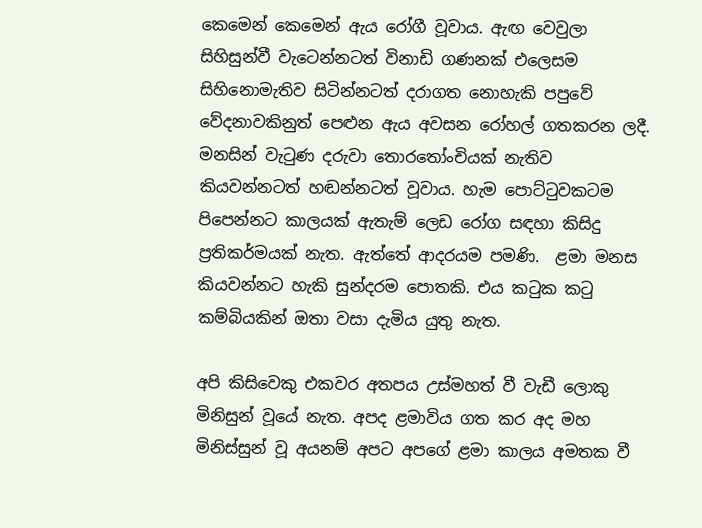කෙමෙන් කෙමෙන් ඇය රෝගී වූවාය. ඇඟ වෙවුලා සිහිසුන්වී වැටෙන්නටත් විනාඩි ගණනක් එලෙසම සිහිනොමැතිව සිටින්නටත් දරාගත නොහැකි පපුවේ වේදනාවකිනුත් පෙළුන ඇය අවසන රෝහල් ගතකරන ලදී. මනසින් වැටුණ දරුවා තොරතෝංචියක් නැතිව කියවන්නටත් හඬන්නටත් වූවාය. හැම පොට්ටුවකටම පිපෙන්නට කාලයක් ඇතැම් ලෙඩ රෝග සඳහා කිසිදු ප්‍රතිකර්මයක් නැත. ඇත්තේ ආදරයම පමණි.  ළමා මනස කියවන්නට හැකි සුන්දරම පොතකි. එය කටුක කටු කම්බියකින් ඔතා වසා දැමිය යුතු නැත.

අපි කිසිවෙකු එකවර අතපය උස්මහත් වී වැඩී ලොකු මිනිසුන් වූයේ නැත. අපද ළමාවිය ගත කර අද මහ මිනිස්සුන් වූ අයනම් අපට අපගේ ළමා කාලය අමතක වී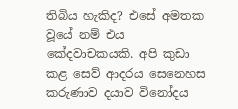තිබිය හැකිද? එසේ අමතක වූයේ නම් එය කේදවාචකයකි. අපි කුඩා කළ සෙව් ආදරය සෙනෙහස කරුණාව දයාව විනෝදය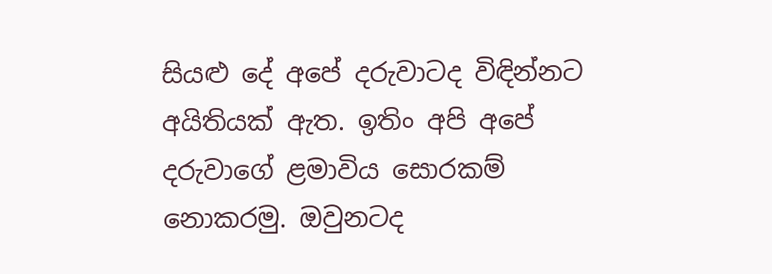සියළු දේ අපේ දරුවාටද විඳින්නට අයිතියක් ඇත. ඉතිං අපි අපේ දරුවාගේ ළමාවිය සොරකම් නොකරමු. ඔවුනටද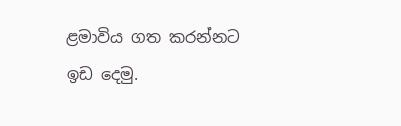ළමාවිය ගත කරන්නට ඉඩ දෙමු.